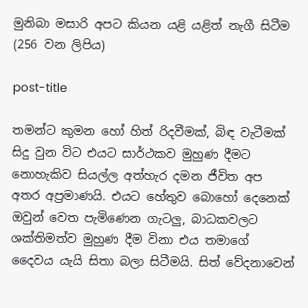මුනිබා මසාරි අපට කියන යළි යළිත් නැගී සිටීම (256 වන ලිපිය)

post-title

තමන්ට කුමන හෝ හිත් රිදවීමක්, බිඳ වැටීමක් සිදු වුන විට එයට සාර්ථකව මුහුණ දීමට නොහැකිව සියල්ල අත්හැර දමන ජීවිත අප අතර අප්‍රමාණයි. එයට හේතුව බොහෝ දෙනෙක් ඔවුන් වෙත පැමිණෙන ගැටලු, බාධකවලට ශක්තිමත්ව මුහුණ දීම විනා එය තමාගේ දෛවය යැයි සිතා බලා සිටීමයි. සිත් වේදනාවෙන්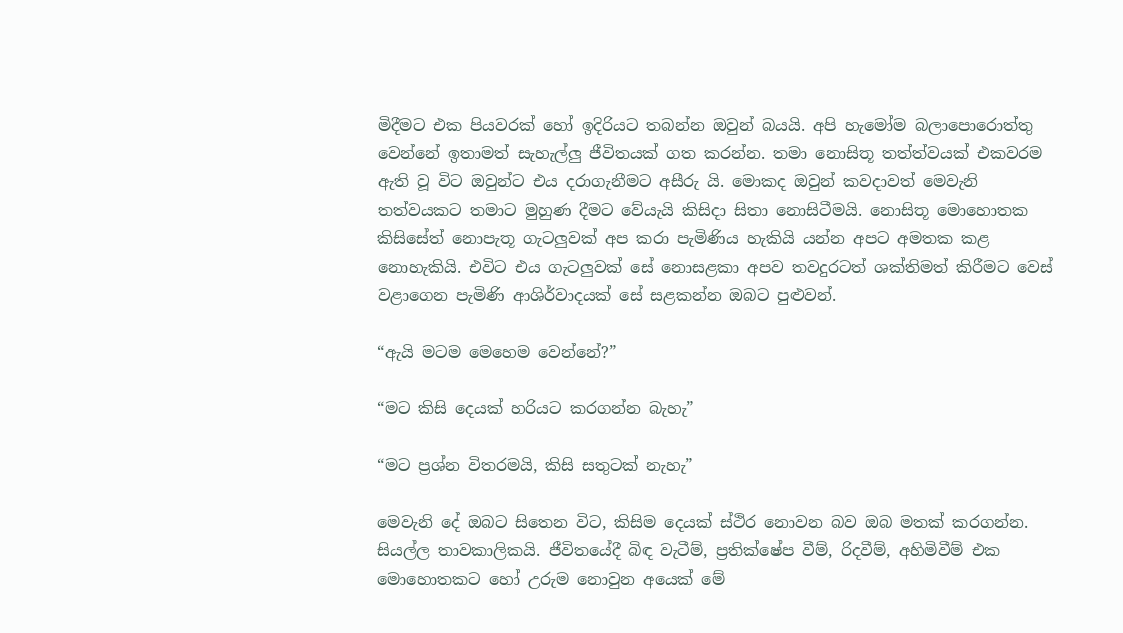මිදීමට එක පියවරක් හෝ ඉදිරියට තබන්න ඔවුන් බයයි. අපි හැමෝම බලාපොරොත්තු වෙන්නේ ඉතාමත් සැහැල්ලු ජීවිතයක් ගත කරන්න. තමා නොසිතූ තත්ත්වයක් එකවරම ඇති වූ විට ඔවුන්ට එය දරාගැනීමට අසීරු යි. මොකද ඔවුන් කවදාවත් මෙවැනි තත්වයකට තමාට මුහුණ දීමට වේයැයි කිසිදා සිතා නොසිටීමයි. නොසිතූ මොහොතක කිසිසේත් නොපැතූ ගැටලුවක් අප කරා පැමිණිය හැකියි යන්න අපට අමතක කළ නොහැකියි. එවිට එය ගැටලුවක් සේ නොසළකා අපව තවදුරටත් ශක්තිමත් කිරීමට වෙස් වළාගෙන පැමිණි ආශිර්වාදයක් සේ සළකන්න ඔබට පුළුවන්.

“ඇයි මටම මෙහෙම වෙන්නේ?”

“මට කිසි දෙයක් හරියට කරගන්න බැහැ”

“මට ප්‍රශ්න විතරමයි, කිසි සතුටක් නැහැ”

මෙවැනි දේ ඔබට සිතෙන විට, කිසිම දෙයක් ස්ථිර නොවන බව ඔබ මතක් කරගන්න. සියල්ල තාවකාලිකයි. ජීවිතයේදී බිඳ වැටීම්, ප්‍රතික්ෂේප වීම්, රිදවීම්, අහිමිවීම් එක මොහොතකට හෝ උරුම නොවුන අයෙක් මේ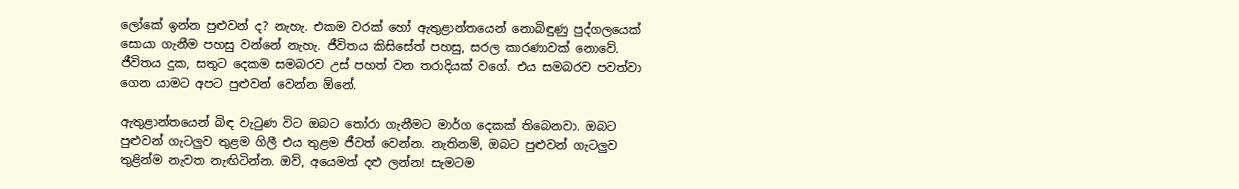ලෝකේ ඉන්න පුළුවන් ද? නැහැ. එකම වරක් හෝ ඇතුළාන්තයෙන් නොබිඳුණු පුද්ගලයෙක් සොයා ගැනීම පහසු වන්නේ නැහැ. ජීවිතය කිසිසේත් පහසු, සරල කාරණාවක් නොවේ. ජීවිතය දුක, සතුට දෙකම සමබරව උස් පහත් වන තරාදියක් වගේ. එය සමබරව පවත්වා ගෙන යාමට අපට පුළුවන් වෙන්න ඕනේ.

ඇතුළාන්තයෙන් බිඳ වැටුණ විට ඔබට තෝරා ගැනීමට මාර්ග දෙකක් තිබෙනවා. ඔබට පුළුවන් ගැටලුව තුළම ගිලී එය තුළම ජීවත් වෙන්න. නැතිනම්, ඔබට පුළුවන් ගැටලුව තුළින්ම නැවත නැඟිටින්න. ඔව්, අයෙමත් දළු ලන්න! සැමටම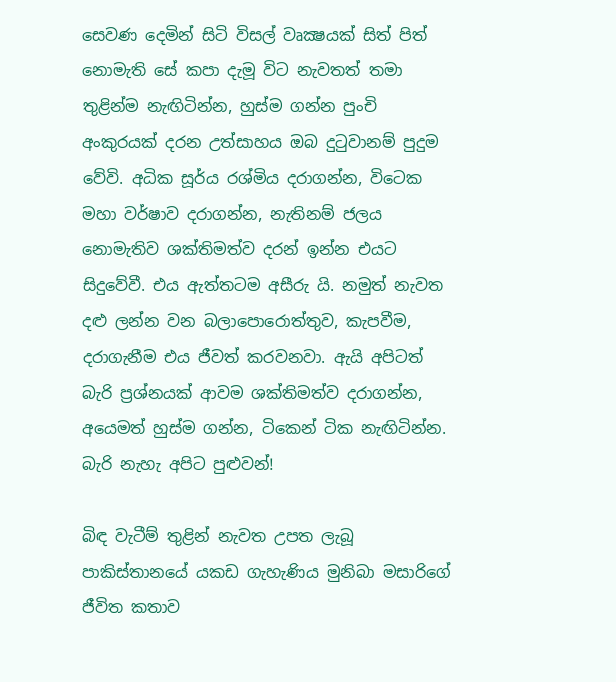සෙවණ දෙමින් සිටි විසල් වෘක්‍ෂයක් සිත් පිත් නොමැති සේ කපා දැමූ විට නැවතත් තමා තුළින්ම නැඟිටින්න, හුස්ම ගන්න පුංචි අංකුරයක් දරන උත්සාහය ඔබ දුටුවානම් පුදුම වේවි. අධික සූර්ය රශ්මිය දරාගන්න, විටෙක මහා වර්ෂාව දරාගන්න, නැතිනම් ජලය නොමැතිව ශක්තිමත්ව දරන් ඉන්න එයට සිදුවේවී. එය ඇත්තටම අසීරු යි. නමුත් නැවත දළු ලන්න වන බලාපොරොත්තුව, කැපවීම, දරාගැනීම එය ජීවත් කරවනවා. ඇයි අපිටත් බැරි ප්‍රශ්නයක් ආවම ශක්තිමත්ව දරාගන්න, අයෙමත් හුස්ම ගන්න, ටිකෙන් ටික නැඟිටින්න. බැරි නැහැ අපිට පුළුවන්!

බිඳ වැටීම් තුළින් නැවත උපත ලැබූ පාකිස්තානයේ යකඩ ගැහැණිය මුනිබා මසාරිගේ ජීවිත කතාව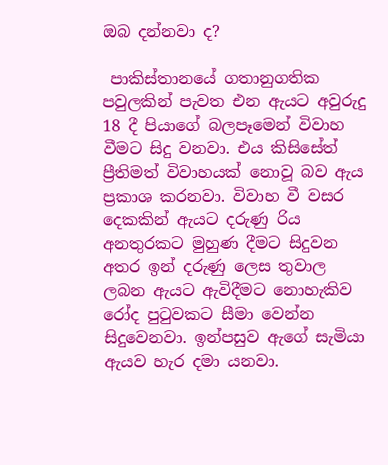ඔබ දන්නවා ද?

 පාකිස්තානයේ ගතානුගතික පවුලකින් පැවත එන ඇයට අවුරුදු 18 දී පියාගේ බලපෑමෙන් විවාහ වීමට සිදු වනවා. එය කිසිසේත් ප්‍රීතිමත් විවාහයක් නොවූ බව ඇය ප්‍රකාශ කරනවා. විවාහ වී වසර දෙකකින් ඇයට දරුණු රිය අනතුරකට මුහුණ දීමට සිදුවන අතර ඉන් දරුණු ලෙස තුවාල ලබන ඇයට ඇවිදීමට නොහැකිව රෝද පුටුවකට සීමා වෙන්න සිදුවෙනවා. ඉන්පසුව ඇගේ සැමියා ඇයව හැර දමා යනවා.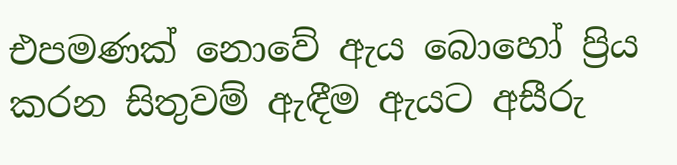එපමණක් නොවේ ඇය බොහෝ ප්‍රිය කරන සිතුවම් ඇඳීම ඇයට අසීරු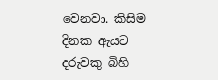වෙනවා. කිසිම දිනක ඇයට දරුවකු බිහි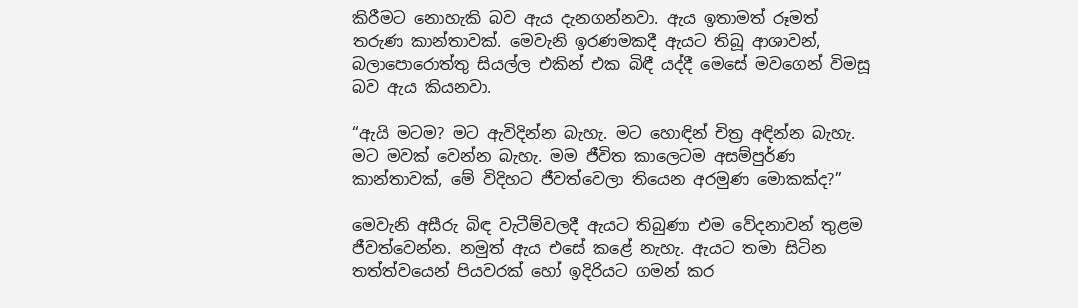කිරීමට නොහැකි බව ඇය දැනගන්නවා. ඇය ඉතාමත් රූමත් තරුණ කාන්තාවක්. මෙවැනි ඉරණමකදී ඇයට තිබූ ආශාවන්, බලාපොරොත්තු සියල්ල එකින් එක බිඳී යද්දී මෙසේ මවගෙන් විමසූ බව ඇය කියනවා.

“ඇයි මටම? මට ඇවිදින්න බැහැ. මට හොඳින් චිත්‍ර අඳින්න බැහැ. මට මවක් වෙන්න බැහැ. මම ජීවිත කාලෙටම අසම්පුර්ණ කාන්තාවක්, මේ විදිහට ජීවත්වෙලා තියෙන අරමුණ මොකක්ද?”

මෙවැනි අසීරු බිඳ වැටීම්වලදී ඇයට තිබුණා එම වේදනාවන් තුළම ජීවත්වෙන්න. නමුත් ඇය එසේ කළේ නැහැ. ඇයට තමා සිටින තත්ත්වයෙන් පියවරක් හෝ ඉදිරියට ගමන් කර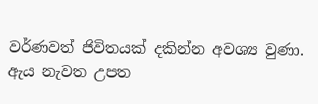වර්ණවත් ජිවිතයක් දකින්න අවශ්‍ය වුණා. ඇය නැවත උපත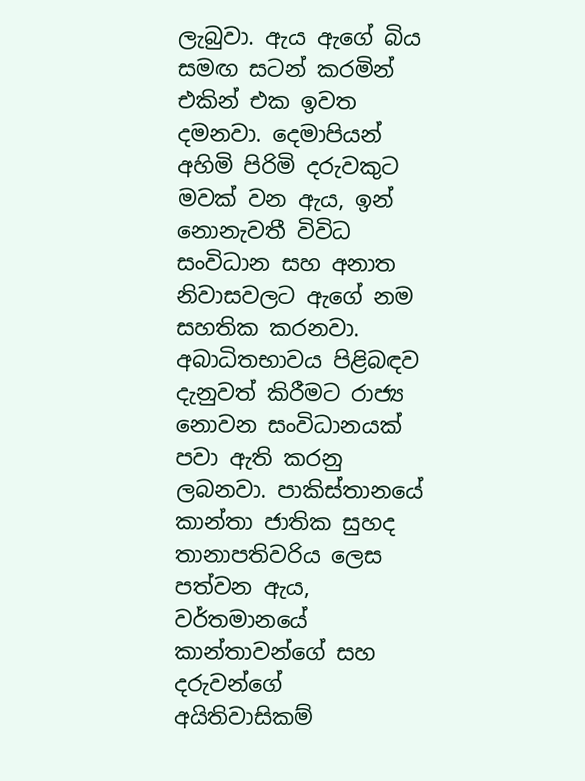ලැබුවා. ඇය ඇගේ බිය සමඟ සටන් කරමින් එකින් එක ඉවත දමනවා. දෙමාපියන් අහිමි පිරිමි දරුවකුට මවක් වන ඇය, ඉන් නොනැවතී විවිධ සංවිධාන සහ අනාත නිවාසවලට ඇගේ නම සහතික කරනවා. අබාධිතභාවය පිළිබඳව දැනුවත් කිරීමට රාජ්‍ය නොවන සංවිධානයක් පවා ඇති කරනු ලබනවා. පාකිස්තානයේ කාන්තා ජාතික සුහද තානාපතිවරිය ලෙස පත්වන ඇය, වර්තමානයේ කාන්තාවන්ගේ සහ දරුවන්ගේ අයිතිවාසිකම්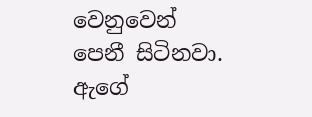වෙනුවෙන් පෙනී සිටිනවා. ඇගේ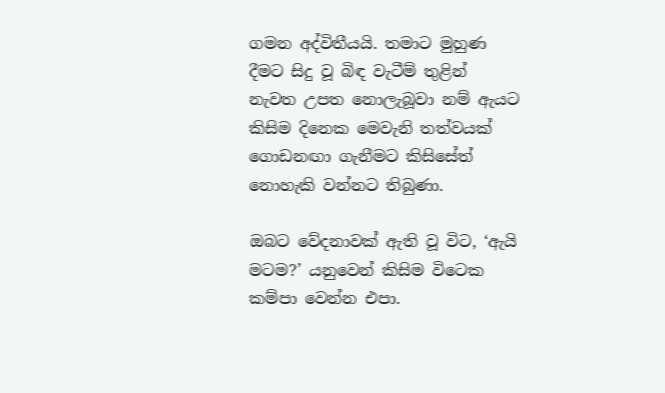ගමන අද්විතීයයි. තමාට මුහුණ දීමට සිදු වූ බිඳ වැටීම් තුළින් නැවත උපත නොලැබූවා නම් ඇයට කිසිම දිනෙක මෙවැනි තත්වයක් ගොඩනඟා ගැනීමට කිසිසේත් නොහැකි වන්නට තිබුණා.

ඔබට වේදනාවක් ඇති වූ විට, ‘ඇයි මටම?’ යනුවෙන් කිසිම විටෙක කම්පා වෙන්න එපා.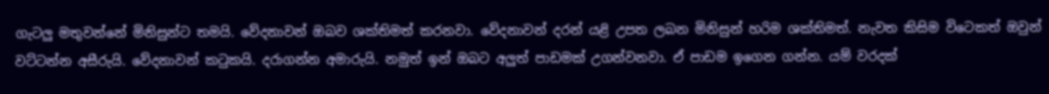ගැටලු මතුවන්නේ මිනිසුන්ට තමයි. වේදනාවන් ඔබව ශක්තිමත් කරනවා. වේදනාවන් දරන් යළි උපත ලබන මිනිසුන් හරිම ශක්තිමත්. නැවත කිසිම විටෙකත් ඔවුන් වට්ටන්න අසීරුයි. වේදනාවන් කටුකයි. දරාගන්න අමාරුයි. නමුත් ඉන් ඔබට අලුත් පාඩමක් උගන්වනවා. ඒ පාඩම ඉගෙන ගන්න. යම් වරදක්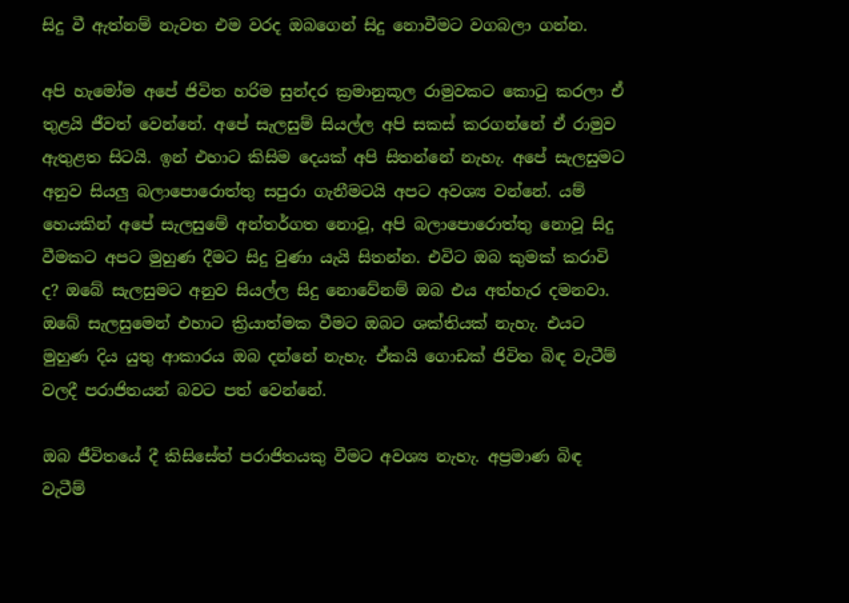සිදු වී ඇත්නම් නැවත එම වරද ඔබගෙන් සිදු නොවීමට වගබලා ගන්න.

අපි හැමෝම අපේ ජිවිත හරිම සුන්දර ක්‍රමානුකූල රාමුවකට කොටු කරලා ඒ තුළයි ජීවත් වෙන්නේ. අපේ සැලසුම් සියල්ල අපි සකස් කරගන්නේ ඒ රාමුව ඇතුළත සිටයි. ඉන් එහාට කිසිම දෙයක් අපි සිතන්නේ නැහැ. අපේ සැලසුමට අනුව සියලු බලාපොරොත්තු සපුරා ගැනීමටයි අපට අවශ්‍ය වන්නේ. යම් හෙයකින් අපේ සැලසුමේ අන්තර්ගත නොවූ, අපි බලාපොරොත්තු නොවූ සිදු වීමකට අපට මුහුණ දීමට සිදු වුණා යැයි සිතන්න. එවිට ඔබ කුමක් කරාවි ද? ඔබේ සැලසුමට අනුව සියල්ල සිදු නොවේනම් ඔබ එය අත්හැර දමනවා. ඔබේ සැලසුමෙන් එහාට ක්‍රියාත්මක වීමට ඔබට ශක්තියක් නැහැ. එයට මුහුණ දිය යුතු ආකාරය ඔබ දන්නේ නැහැ. ඒකයි ගොඩක් ජිවිත බිඳ වැටීම් වලදී පරාජිතයන් බවට පත් වෙන්නේ.

ඔබ ජීවිතයේ දී කිසිසේත් පරාජිතයකු වීමට අවශ්‍ය නැහැ. අප්‍රමාණ බිඳ වැටීම්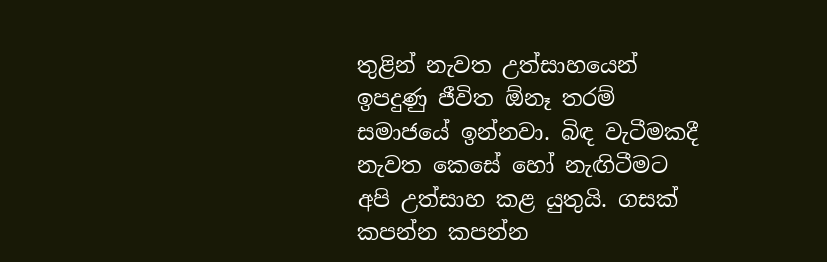තුළින් නැවත උත්සාහයෙන් ඉපදුණු ජීවිත ඕනෑ තරම් සමාජයේ ඉන්නවා. බිඳ වැටීමකදී නැවත කෙසේ හෝ නැඟිටීමට අපි උත්සාහ කළ යුතුයි. ගසක් කපන්න කපන්න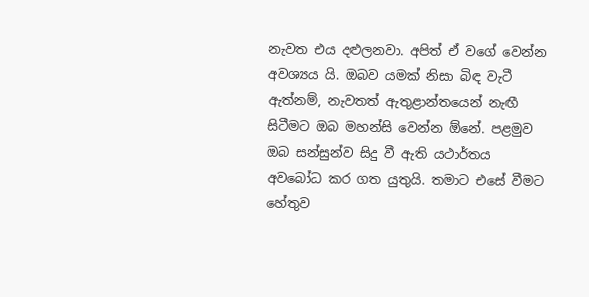නැවත එය දළුලනවා. අපිත් ඒ වගේ වෙන්න අවශ්‍යය යි. ඔබව යමක් නිසා බිඳ වැටී ඇත්නම්, නැවතත් ඇතුළාන්තයෙන් නැඟී සිටීමට ඔබ මහන්සි වෙන්න ඕනේ. පළමුව ඔබ සන්සුන්ව සිදු වී ඇති යථාර්තය අවබෝධ කර ගත යුතුයි. තමාට එසේ වීමට හේතුව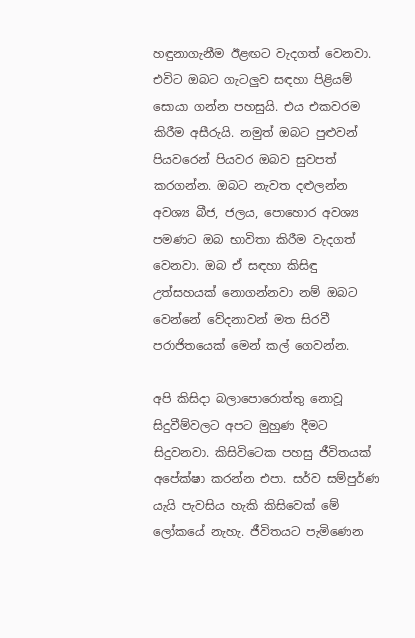හඳුනාගැනීම ඊළඟට වැදගත් වෙනවා. එවිට ඔබට ගැටලුව සඳහා පිළියම් සොයා ගන්න පහසුයි. එය එකවරම කිරීම අසීරුයි. නමුත් ඔබට පුළුවන් පියවරෙන් පියවර ඔබව සුවපත් කරගන්න. ඔබට නැවත දළුලන්න අවශ්‍ය බීජ, ජලය, පොහොර අවශ්‍ය පමණට ඔබ භාවිතා කිරීම වැදගත් වෙනවා. ඔබ ඒ සඳහා කිසිඳු උත්සහයක් නොගන්නවා නම් ඔබට වෙන්නේ වේදනාවන් මත සිරවී පරාජිතයෙක් මෙන් කල් ගෙවන්න.

අපි කිසිදා බලාපොරොත්තු නොවූ සිදුවීම්වලට අපට මුහුණ දීමට සිදුවනවා. කිසිවිටෙක පහසු ජීවිතයක් අපේක්ෂා කරන්න එපා. සර්ව සම්පුර්ණ යැයි පැවසිය හැකි කිසිවෙක් මේ ලෝකයේ නැහැ. ජීවිතයට පැමිණෙන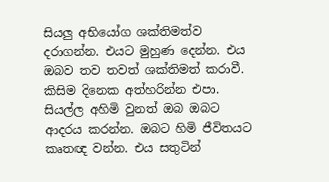සියලු අභියෝග ශක්තිමත්ව දරාගන්න. එයට මුහුණ දෙන්න. එය ඔබව තව තවත් ශක්තිමත් කරාවී. කිසිම දිනෙක අත්හරින්න එපා. සියල්ල අහිමි වුනත් ඔබ ඔබට ආදරය කරන්න. ඔබට හිමි ජීවිතයට කෘතඥ වන්න. එය සතුටින්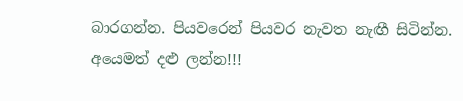බාරගන්න. පියවරෙන් පියවර නැවත නැඟී සිටින්න. අයෙමත් දළු ලන්න!!!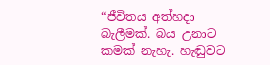“ජීවිතය අත්හදා බැලීමක්. බය උනාට කමක් නැහැ. හැඬුවට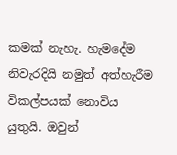කමක් නැහැ. හැමදේම නිවැරදියි නමුත් අත්හැරීම විකල්පයක් නොවිය යුතුයි. ඔවුන්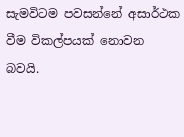සැමවිටම පවසන්නේ අසාර්ථක වීම විකල්පයක් නොවන බවයි.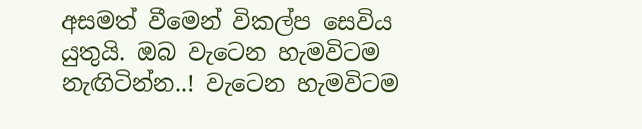අසමත් වීමෙන් විකල්ප සෙවිය යුතුයි. ඔබ වැටෙන හැමවිටම නැඟිටින්න..! වැටෙන හැමවිටම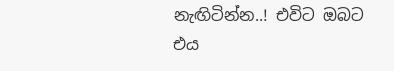නැඟිටින්න..! එවිට ඔබට එය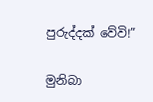පුරුද්දක් වේවි!”

මුනිබා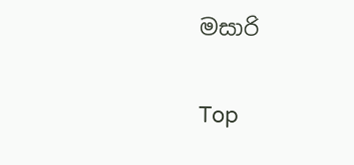මසාරි

Top